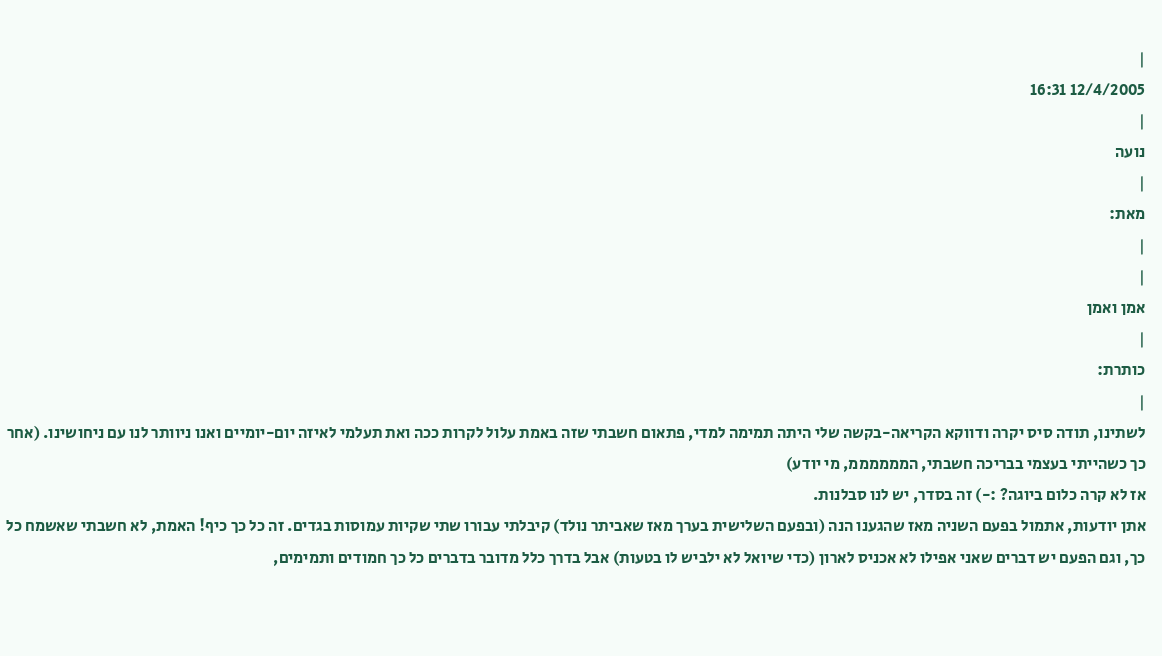|
12/4/2005 16:31
|
נועה
|
מאת:
|
|
אמן ואמן
|
כותרת:
|
לשתינו, תודה סיס יקרה ודווקא הקריאה-בקשה שלי היתה תמימה למדי, פתאום חשבתי שזה באמת עלול לקרות ככה ואת תעלמי לאיזה יום-יומיים ואנו ניוותר לנו עם ניחושינו. (אחר כך כשהייתי בעצמי בבריכה חשבתי, הממממממ, מי יודע)
אז לא קרה כלום ביוגה? :-) זה בסדר, יש לנו סבלנות.
אתן יודעות, אתמול בפעם השניה מאז שהגענו הנה (ובפעם השלישית בערך מאז שאביתר נולד) קיבלתי עבורו שתי שקיות עמוסות בגדים. זה כל כך כיף! האמת, לא חשבתי שאשמח כל כך, וגם הפעם יש דברים שאני אפילו לא אכניס לארון (כדי שיואל לא ילביש לו בטעות) אבל בדרך כלל מדובר בדברים כל כך חמודים ותמימים,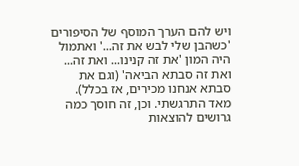ויש להם הערך המוסף של הסיפורים 'כשהבן שלי לבש את זה...' ואתמול היה המון 'את זה קנינו... ואת זה... ואת זה סבתא הביאה' (וגם את סבתא אנחנו מכירים, אז בכלל). מאד התרגשתי. וכן, זה חוסך כמה גרושים להוצאות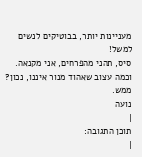מעניינות יותר, בבוטיקים לנשים למשל!
סיס, תהני מהפרחים, אני מקנאה. וכמה עצוב שאהוד מנור איננו, נכון? ממש.
נועה
|
תוכן התגובה:
|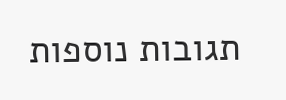תגובות נוספות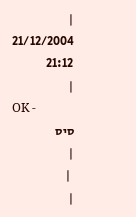|
21/12/2004 21:12
|
OK -
סיס
|
 |
|